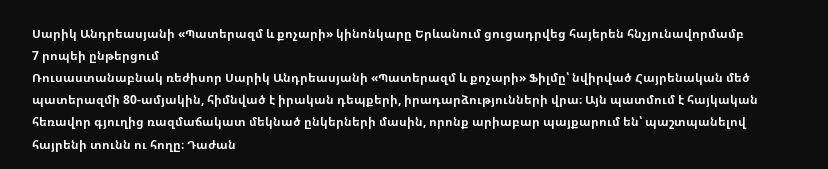Սարիկ Անդրեասյանի «Պատերազմ և քոչարի» կինոնկարը Երևանում ցուցադրվեց հայերեն հնչյունավորմամբ
7 րոպեի ընթերցում
Ռուսաստանաբնակ ռեժիսոր Սարիկ Անդրեասյանի «Պատերազմ և քոչարի» Ֆիլմը՝ նվիրված Հայրենական մեծ պատերազմի 80-ամյակին, հիմնված է իրական դեպքերի, իրադարձությունների վրա։ Այն պատմում է հայկական հեռավոր գյուղից ռազմաճակատ մեկնած ընկերների մասին, որոնք արիաբար պայքարում են՝ պաշտպանելով հայրենի տունն ու հողը։ Դաժան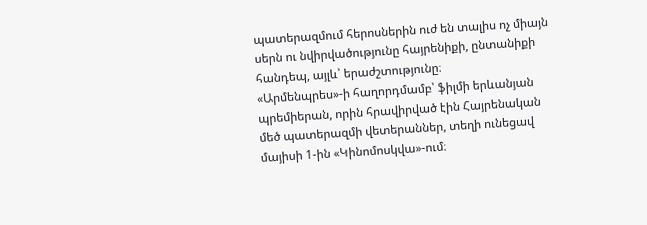պատերազմում հերոսներին ուժ են տալիս ոչ միայն սերն ու նվիրվածությունը հայրենիքի, ընտանիքի հանդեպ, այլև՝ երաժշտությունը։
«Արմենպրես»-ի հաղորդմամբ՝ ֆիլմի երևանյան պրեմիերան, որին հրավիրված էին Հայրենական մեծ պատերազմի վետերաններ, տեղի ունեցավ մայիսի 1-ին «Կինոմոսկվա»-ում։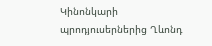Կինոնկարի պրոդյուսերներից Ղևոնդ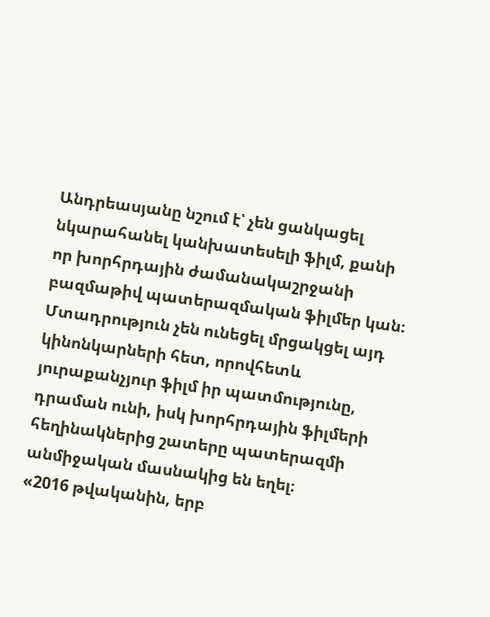Անդրեասյանը նշում է՝ չեն ցանկացել նկարահանել կանխատեսելի ֆիլմ, քանի որ խորհրդային ժամանակաշրջանի բազմաթիվ պատերազմական ֆիլմեր կան։ Մտադրություն չեն ունեցել մրցակցել այդ կինոնկարների հետ, որովհետև յուրաքանչյուր ֆիլմ իր պատմությունը, դրաման ունի, իսկ խորհրդային ֆիլմերի հեղինակներից շատերը պատերազմի անմիջական մասնակից են եղել։
«2016 թվականին, երբ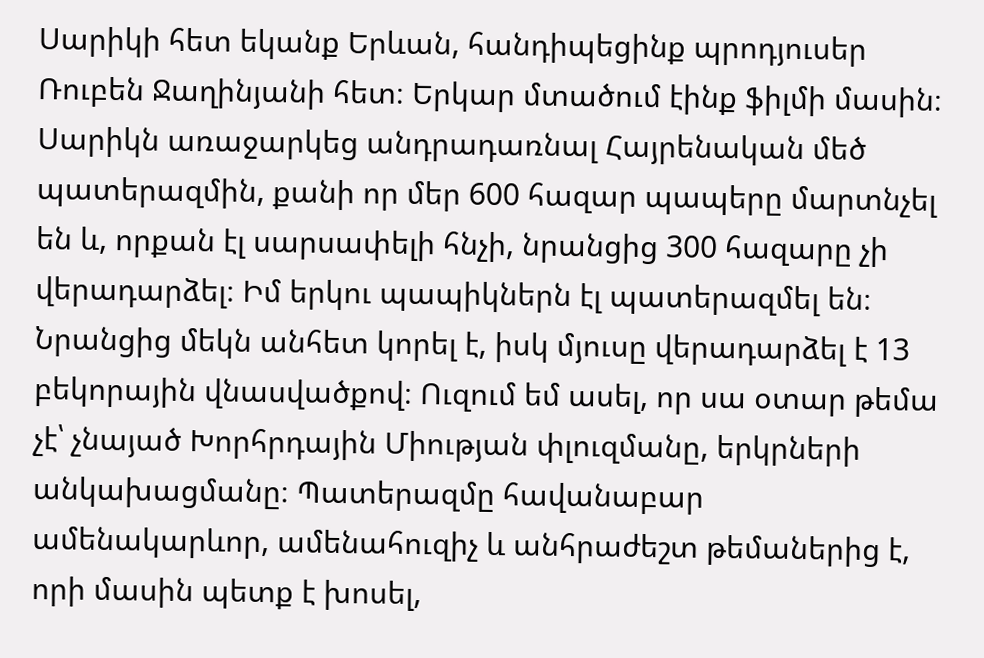Սարիկի հետ եկանք Երևան, հանդիպեցինք պրոդյուսեր Ռուբեն Ջաղինյանի հետ։ Երկար մտածում էինք ֆիլմի մասին։ Սարիկն առաջարկեց անդրադառնալ Հայրենական մեծ պատերազմին, քանի որ մեր 600 հազար պապերը մարտնչել են և, որքան էլ սարսափելի հնչի, նրանցից 300 հազարը չի վերադարձել։ Իմ երկու պապիկներն էլ պատերազմել են։ Նրանցից մեկն անհետ կորել է, իսկ մյուսը վերադարձել է 13 բեկորային վնասվածքով։ Ուզում եմ ասել, որ սա օտար թեմա չէ՝ չնայած Խորհրդային Միության փլուզմանը, երկրների անկախացմանը։ Պատերազմը հավանաբար ամենակարևոր, ամենահուզիչ և անհրաժեշտ թեմաներից է, որի մասին պետք է խոսել,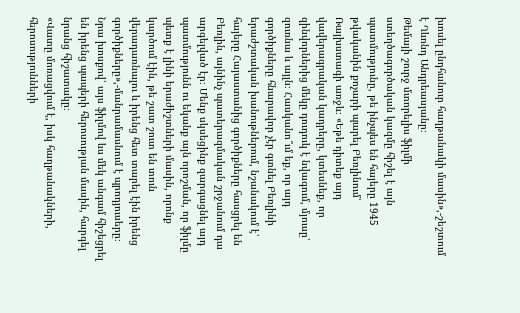խոսել ընդհանուր հաղթանակի մասին»,-շեշտում է Ղևոնդ Անդրեասյանը։
Թեմայի շուրջ մտորելիս ֆիլմի ստեղծագործական կազմը հիշել է այն պատմությունը, թե ինչպես են հայերը 1945 թվականին քոչարի պարել Բեռլինում՝ Ռայխստագի առջև։ «Եթե դիտեք այդ վավերագրական կադրերը, կտեսնեք, որ զինվորներից մեկը դուդուկ է նվագում, մյուսը՝ զուռնա և այլն։ Հասկանո՞ւմ եք, որ այդ գործիքները հնարավոր չէր գտնել Բեռլինի երաժշտական խանութներում, նշանակում է՝ հայերը Հայաստանից գործիքները հասցրել են Բեռլին, այնինչ պատերազմական շրջանում դա արգելված էր։ Մենք սկսեցինք զարգացնել այդ պատմությունն ու եկանք այն որոշման, որ ֆիլմը պետք է լինի երաժիշտների մասին, որոնք կարծում էին, թե շատ շուտ են տուն վերադառնալու և իրենց հետ տարել էին իրենց գործիքները»,-մանրամասնում է պրոդյուսերը։
Նրա խոսքով՝ այս ֆիլմով ևս մեկ անգամ հիշեցրել են իրենց պապերի հերոսության մասին, հարգել նրանց հիշատակը։
«Վատը մոռացվում է, իսկ հաղթանակների, հերոսությունների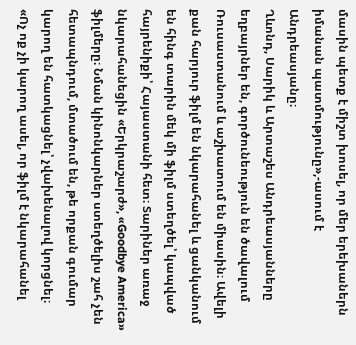մասին պետք է միշտ խոսել, որ մեր երեխաներն իմանան պատմությունը»,-ասում է Անդրեասյանը։
Ղևոնդ, Սարիկ և Արտաշես Անդրեասյանները եղբայրներ են, գործունեություն են ծավալում Ռուսաստանում և աշխատում են միասին։ Ավելի քան հարյուր ֆիլմ են նկարահանել և ցանկանում են հինգ տարին մեկ մի ֆիլմ ստեղծել՝ կապված հայրենիքի՝ Հայաստանի հետ։ Տարիներ առաջ նկարահանեցին «Երկրաշարժ», «Goodbye America» ֆիլմերը։ Նման կինոնկարներ ստեղծելիս շահ չեն հետապնդում, մտածում են, թե որքան գումար կարող են հատկացնել՝ չվախենալով կորցնել։
«Ոչ ոք չի կարող ասել, որ ֆիլմ է նկարահանել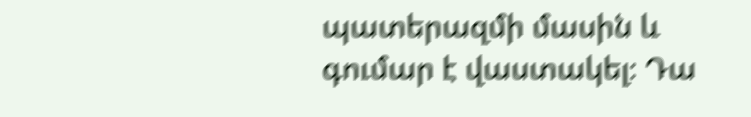պատերազմի մասին և գումար է վաստակել։ Դա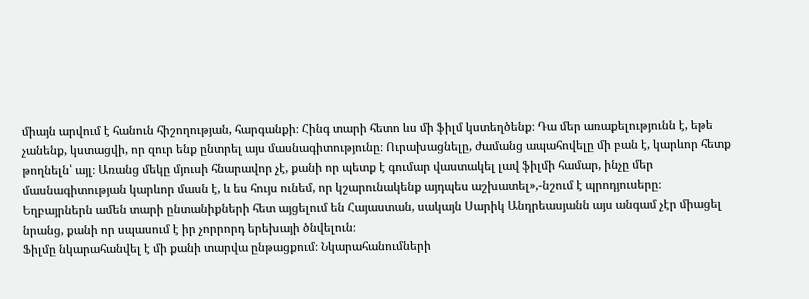միայն արվում է հանուն հիշողության, հարգանքի։ Հինգ տարի հետո ևս մի ֆիլմ կստեղծենք։ Դա մեր առաքելությունն է, եթե չանենք, կստացվի, որ զուր ենք ընտրել այս մասնագիտությունը։ Ուրախացնելը, ժամանց ապահովելը մի բան է, կարևոր հետք թողնելն՝ այլ։ Առանց մեկը մյուսի հնարավոր չէ, քանի որ պետք է գումար վաստակել լավ ֆիլմի համար, ինչը մեր մասնագիտության կարևոր մասն է, և ես հույս ունեմ, որ կշարունակենք այդպես աշխատել»,-նշում է պրոդյուսերը։
Եղբայրներն ամեն տարի ընտանիքների հետ այցելում են Հայաստան, սակայն Սարիկ Անդրեասյանն այս անգամ չէր միացել նրանց, քանի որ սպասում է իր չորրորդ երեխայի ծնվելուն։
Ֆիլմը նկարահանվել է մի քանի տարվա ընթացքում։ Նկարահանումների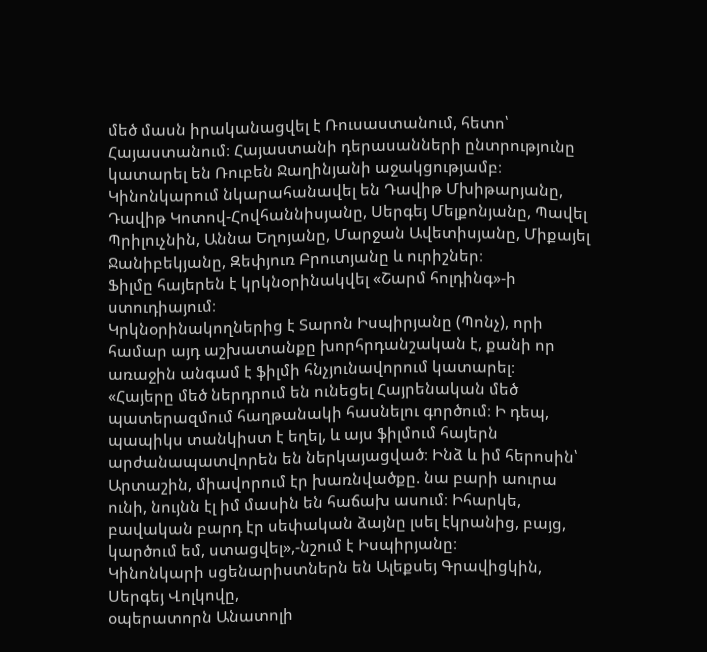մեծ մասն իրականացվել է Ռուսաստանում, հետո՝ Հայաստանում։ Հայաստանի դերասանների ընտրությունը կատարել են Ռուբեն Ջաղինյանի աջակցությամբ։ Կինոնկարում նկարահանավել են Դավիթ Մխիթարյանը, Դավիթ Կոտով-Հովհաննիսյանը, Սերգեյ Մելքոնյանը, Պավել Պրիլուչնին, Աննա Եղոյանը, Մարջան Ավետիսյանը, Միքայել Ջանիբեկյանը, Զեփյուռ Բրուտյանը և ուրիշներ։
Ֆիլմը հայերեն է կրկնօրինակվել «Շարմ հոլդինգ»-ի ստուդիայում։
Կրկնօրինակողներից է Տարոն Իսպիրյանը (Պոնչ), որի համար այդ աշխատանքը խորհրդանշական է, քանի որ առաջին անգամ է ֆիլմի հնչյունավորում կատարել։
«Հայերը մեծ ներդրում են ունեցել Հայրենական մեծ պատերազմում հաղթանակի հասնելու գործում։ Ի դեպ, պապիկս տանկիստ է եղել, և այս ֆիլմում հայերն արժանապատվորեն են ներկայացված։ Ինձ և իմ հերոսին՝ Արտաշին, միավորում էր խառնվածքը. նա բարի աուրա ունի, նույնն էլ իմ մասին են հաճախ ասում։ Իհարկե, բավական բարդ էր սեփական ձայնը լսել էկրանից, բայց, կարծում եմ, ստացվել»,-նշում է Իսպիրյանը։
Կինոնկարի սցենարիստներն են Ալեքսեյ Գրավիցկին, Սերգեյ Վոլկովը,
օպերատորն Անատոլի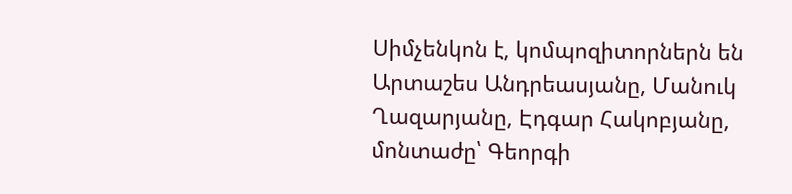Սիմչենկոն է, կոմպոզիտորներն են Արտաշես Անդրեասյանը, Մանուկ Ղազարյանը, Էդգար Հակոբյանը, մոնտաժը՝ Գեորգի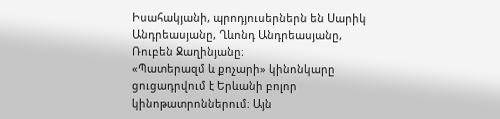Իսահակյանի, պրոդյուսերներն են Սարիկ Անդրեասյանը, Ղևոնդ Անդրեասյանը, Ռուբեն Ջաղինյանը։
«Պատերազմ և քոչարի» կինոնկարը ցուցադրվում է Երևանի բոլոր կինոթատրոններում։ Այն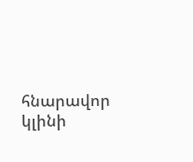հնարավոր կլինի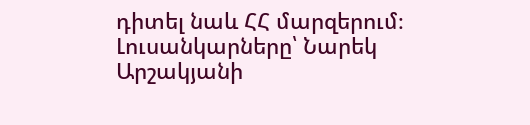դիտել նաև ՀՀ մարզերում։
Լուսանկարները՝ Նարեկ Արշակյանի